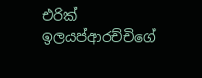එරික් ඉලයප්ආරච්චිගේ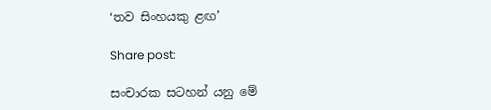‘තව සිංහයකු ළඟ’

Share post:

සංචාරක සටහන් යනු මේ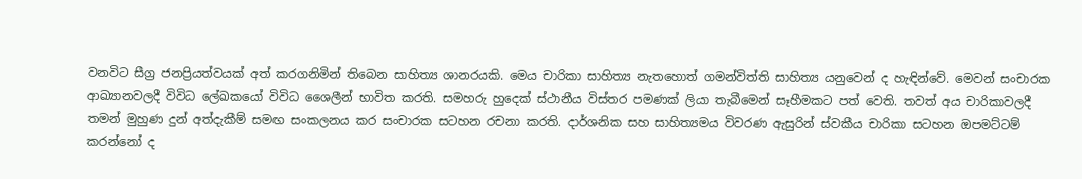වනවිට සීග්‍ර ජනප්‍රියත්වයක් අත් කරගනිමින් තිබෙන සාහිත්‍ය ශානරයකි. මෙය චාරිකා සාහිත්‍ය නැතහොත් ගමන්විත්ති සාහිත්‍ය යනුවෙන් ද හැඳින්වේ. මෙවන් සංචාරක ආඛ්‍යානවලදී විවිධ ලේඛකයෝ විවිධ ශෛලීන් භාවිත කරති. සමහරු හුදෙක් ස්ථානීය විස්තර පමණක් ලියා තැබීමෙන් සෑහීමකට පත් වෙති. තවත් අය චාරිකාවලදී තමන් මුහුණ දුන් අත්දැකීම් සමඟ සංකලනය කර සංචාරක සටහන රචනා කරති. දාර්ශනික සහ සාහිත්‍යමය විවරණ ඇසුරින් ස්වකීය චාරිකා සටහන ඔපමට්ටම් කරන්නෝ ද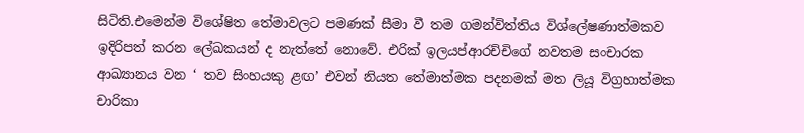සිටිති.එමෙන්ම විශේෂිත තේමාවලට පමණක් සීමා වී තම ගමන්විත්තිය විශ්ලේෂණාත්මකව ඉදිරිපත් කරන ලේඛකයන් ද නැත්තේ නොවේ. එරික් ඉලයප්ආරච්චිගේ නවතම සංචාරක ආඛ්‍යානය වන ‘ තව සිංහයකු ළඟ’ එවන් නියත තේමාත්මක පදනමක් මත ලියූ විග්‍රහාත්මක චාරිකා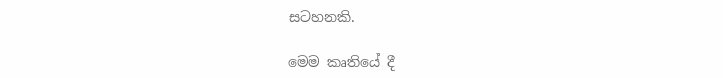සටහනකි.

මෙම කෘතියේ දී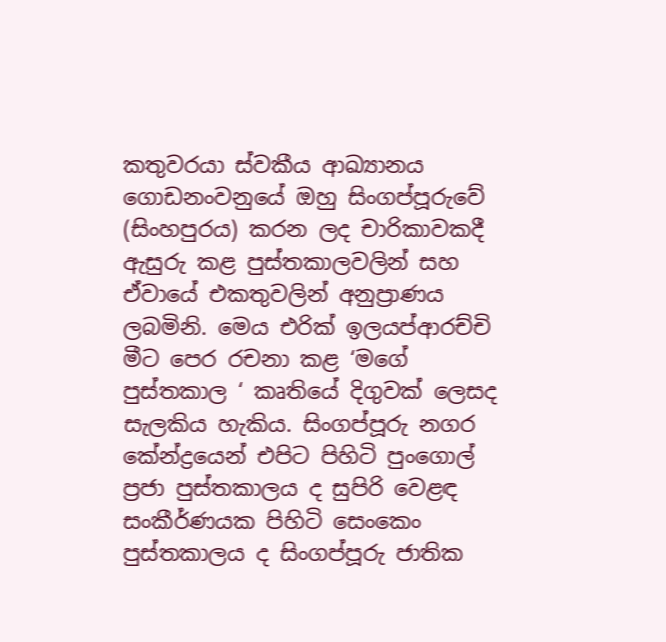කතුවරයා ස්වකීය ආඛ්‍යානය ගොඩනංවනුයේ ඔහු සිංගප්පූරුවේ (සිංහපුරය) කරන ලද චාරිකාවකදී ඇසුරු කළ පුස්තකාලවලින් සහ ඒවායේ එකතුවලින් අනුප්‍රාණය ලබමිනි. මෙය එරික් ඉලයප්ආරච්චි මීට පෙර රචනා කළ ‘මගේ පුස්තකාල ‘ කෘතියේ දිගුවක් ලෙසද සැලකිය හැකිය. සිංගප්පූරු නගර කේන්ද්‍රයෙන් එපිට පිහිටි පුංගොල් ප්‍රජා පුස්තකාලය ද සුපිරි වෙළඳ සංකීර්ණයක පිහිටි සෙංකෙං පුස්තකාලය ද සිංගප්පූරු ජාතික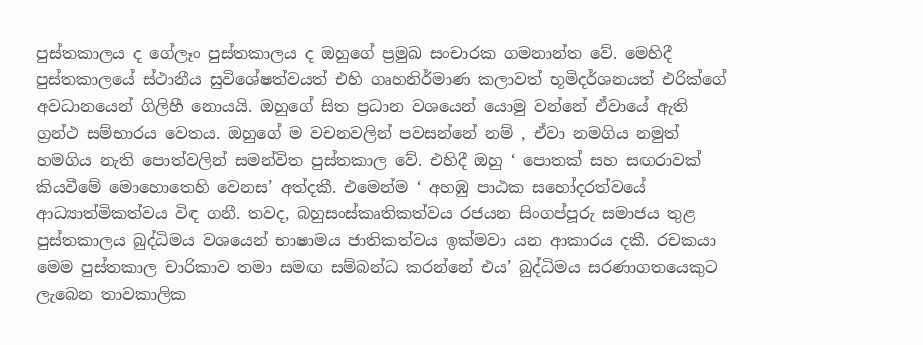පුස්තකාලය ද ගේලෑං පුස්තකාලය ද ඔහුගේ ප්‍රමුඛ සංචාරක ගමනාන්ත වේ. මෙහිදී පුස්තකාලයේ ස්ථානීය සුවිශේෂත්වයත් එහි ගෘහනිර්මාණ කලාවත් භූමිදර්ශනයත් එරික්ගේ අවධානයෙන් ගිලිහී නොයයි. ඔහුගේ සිත ප්‍රධාන වශයෙන් යොමු වන්නේ ඒවායේ ඇති ග්‍රන්ථ සම්භාරය වෙතය. ඔහුගේ ම වචනවලින් පවසන්නේ නම් , ඒවා නමගිය නමුත් හමගිය නැති පොත්වලින් සමන්විත පුස්තකාල වේ. එහිදී ඔහු ‘ පොතක් සහ සඟරාවක් කියවීමේ මොහොතෙහි වෙනස’ අත්දකී. එමෙන්ම ‘ අහඹු පාඨක සහෝදරත්වයේ ආධ්‍යාත්මිකත්වය විඳ ගනී. තවද, බහුසංස්කෘතිකත්වය රජයන සිංගප්පූරු සමාජය තුළ පුස්තකාලය බුද්ධිමය වශයෙන් භාෂාමය ජාතිකත්වය ඉක්මවා යන ආකාරය දකී. රචකයා මෙම පුස්තකාල චාරිකාව තමා සමඟ සම්බන්ධ කරන්නේ එය’ බුද්ධිමය සරණාගතයෙකුට ලැබෙන තාවකාලික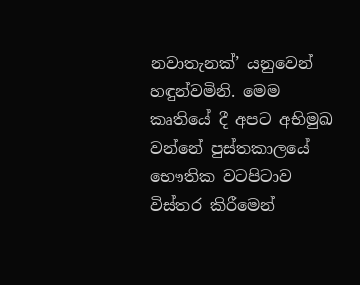නවාතැනක්’ යනුවෙන් හඳුන්වමිනි. මෙම කෘතියේ දී අපට අභිමුඛ වන්නේ පුස්තකාලයේ භෞතික වටපිටාව විස්තර කිරීමෙන්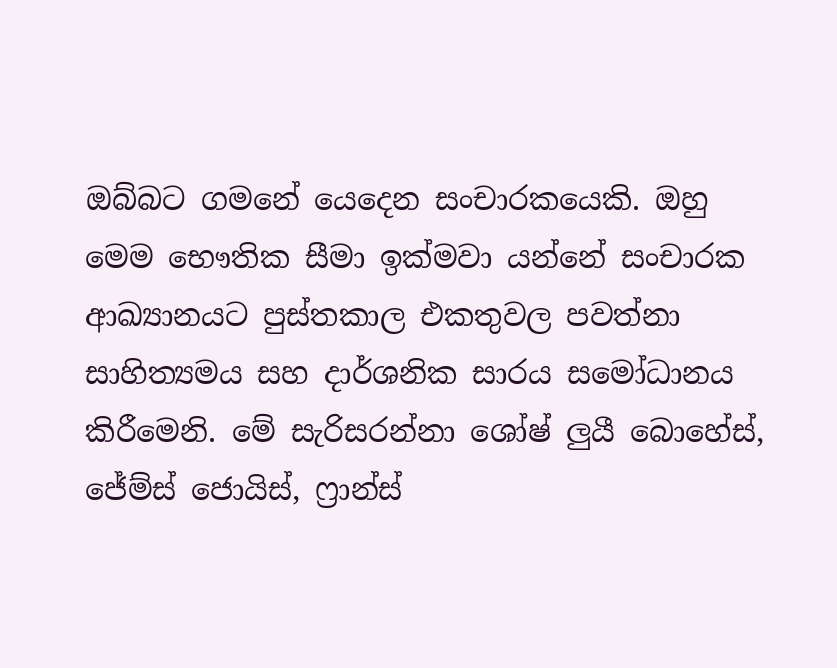ඔබ්බට ගමනේ යෙදෙන සංචාරකයෙකි. ඔහු මෙම භෞතික සීමා ඉක්මවා යන්නේ සංචාරක ආඛ්‍යානයට පුස්තකාල එකතුවල පවත්නා සාහිත්‍යමය සහ දාර්ශනික සාරය සමෝධානය කිරීමෙනි. මේ සැරිසරන්නා ශෝෂ් ලුයී බොහේස්, ජේම්ස් ජොයිස්, ෆ්‍රාන්ස්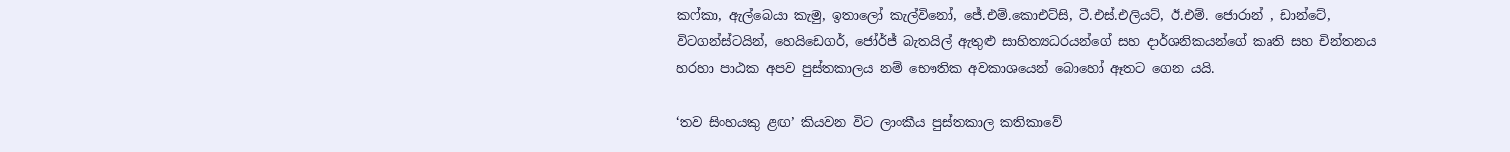කෆ්කා, ඇල්බෙයා කැමු, ඉතාලෝ කැල්විනෝ, ජේ.එම්.කොඑට්සි, ටී.එස්.එලියට්, ඊ.එම්. ජොරාන් , ඩාන්ටේ, විටගන්ස්ටයින්, හෙයිඩෙගර්, ජෝර්ජ් බැතයිල් ඇතුළු සාහිත්‍යධරයන්ගේ සහ දාර්ශනිකයන්ගේ කෘති සහ චින්තනය හරහා පාඨක අපව පුස්තකාලය නම් භෞතික අවකාශයෙන් බොහෝ ඈතට ගෙන යයි.

‘තව සිංහයකු ළඟ’ කියවන විට ලාංකීය පුස්තකාල කතිකාවේ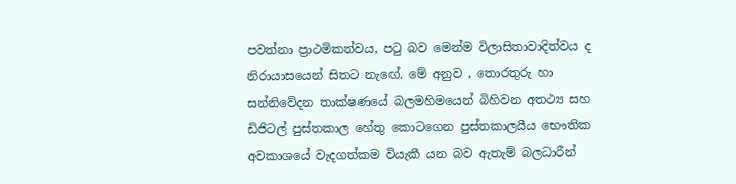පවත්නා ප්‍රාථමිකත්වය, පටු බව මෙන්ම විලාසිතාවාදිත්වය ද නිරායාසයෙන් සිතට නැඟේ. මේ අනුව , තොරතුරු හා සන්නිවේදන තාක්ෂණයේ බලමහිමයෙන් බිහිවන අතථ්‍ය සහ ඩිජිටල් පුස්තකාල හේතු කොටගෙන පුස්තකාලයීය භෞතික අවකාශයේ වැදගත්කම වියැකී යන බව ඇතැම් බලධාරීන්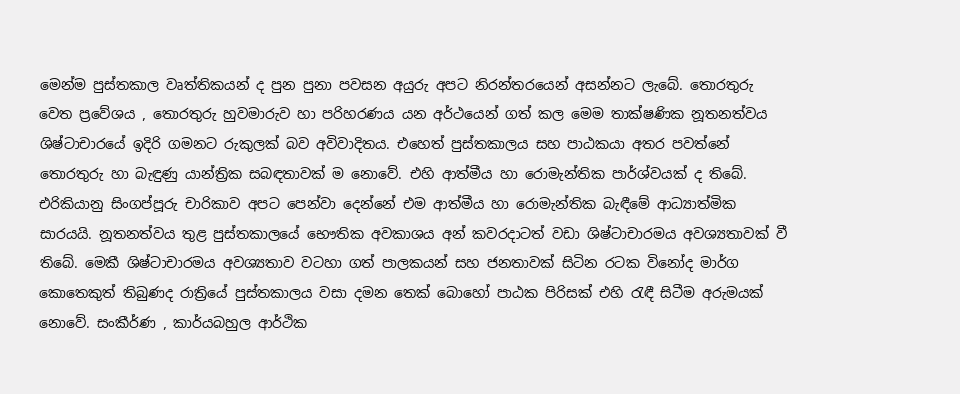මෙන්ම පුස්තකාල වෘත්තිකයන් ද පුන පුනා පවසන අයුරු අපට නිරන්තරයෙන් අසන්නට ලැබේ. තොරතුරු වෙත ප්‍රවේශය , තොරතුරු හුවමාරුව හා පරිහරණය යන අර්ථයෙන් ගත් කල මෙම තාක්ෂණික නූතනත්වය ශිෂ්ටාචාරයේ ඉදිරි ගමනට රුකුලක් බව අවිවාදිතය. එහෙත් පුස්තකාලය සහ පාඨකයා අතර පවත්නේ තොරතුරු හා බැඳුණු යාන්ත්‍රික සබඳතාවක් ම නොවේ. එහි ආත්මීය හා රොමැන්තික පාර්ශ්වයක් ද තිබේ. එරිකියානු සිංගප්පූරු චාරිකාව අපට පෙන්වා දෙන්නේ එම ආත්මීය හා රොමැන්තික බැඳීමේ ආධ්‍යාත්මික සාරයයි. නූතනත්වය තුළ පුස්තකාලයේ භෞතික අවකාශය අන් කවරදාටත් වඩා ශිෂ්ටාචාරමය අවශ්‍යතාවක් වී තිබේ. මෙකී ශිෂ්ටාචාරමය අවශ්‍යතාව වටහා ගත් පාලකයන් සහ ජනතාවක් සිටින රටක විනෝද මාර්ග කොතෙකුත් තිබුණද රාත්‍රියේ පුස්තකාලය වසා දමන තෙක් බොහෝ පාඨක පිරිසක් එහි රැඳී සිටීම අරුමයක් නොවේ. සංකීර්ණ , කාර්යබහුල ආර්ථික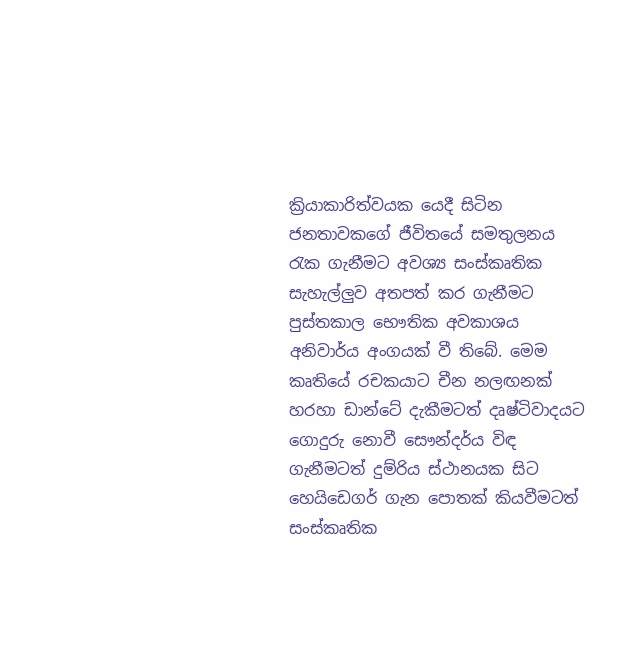ක්‍රියාකාරිත්වයක යෙදී සිටින ජනතාවකගේ ජීවිතයේ සමතුලනය රැක ගැනීමට අවශ්‍ය සංස්කෘතික සැහැල්ලුව අතපත් කර ගැනීමට පුස්තකාල භෞතික අවකාශය අනිවාර්ය අංගයක් වී තිබේ. මෙම කෘතියේ රචකයාට චීන නලඟනක් හරහා ඩාන්ටේ දැකීමටත් දෘෂ්ටිවාදයට ගොදුරු නොවී සෞන්දර්ය විඳ ගැනීමටත් දුම්රිය ස්ථානයක සිට හෙයිඩෙගර් ගැන පොතක් කියවීමටත් සංස්කෘතික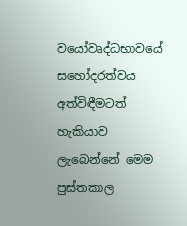වයෝවෘද්ධභාවයේ සහෝදරත්වය අත්විඳීමටත් හැකියාව ලැබෙන්නේ මෙම පුස්තකාල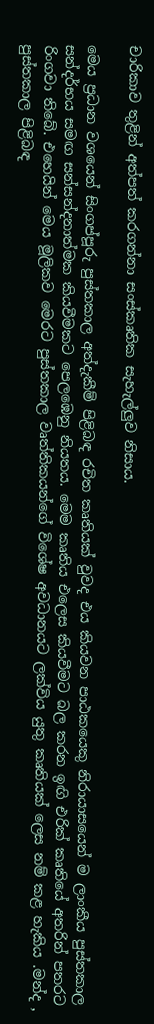චාරිකාව තුළින් අත්පත් කරගන්නා සංස්කෘතික සැහැල්ලුව නිසාය.

මෙය ප්‍රධාන වශයෙන් සිංගප්පූරු පුස්තකාල අත්දැකීම් පිළිබඳ රචිත කෘතියක් වුවද එය කියවන පාඨකයෙකු නිරායාසයෙන් ම ලාංකීය පුස්තකාල සන්දර්භය සමඟ සන්සන්දනාත්මක කියවීමකට පෙලඹෙනු නියතය. මෙම කෘතිය එලෙස කියවීමට බල කරන ඉඟි එරික් කෘතියේ අතරින් පතරට රිංගවා තිබේ. එහෙයින් මෙය මූලිකව මෙරට පුස්තකාල වෘත්තිකයන්ගේ විශේෂ අවධානයට ලක්විය යුතු කෘතියක් ලෙස නම් කළ හැකිය .මන්ද , පුස්තකාල පිළිබඳ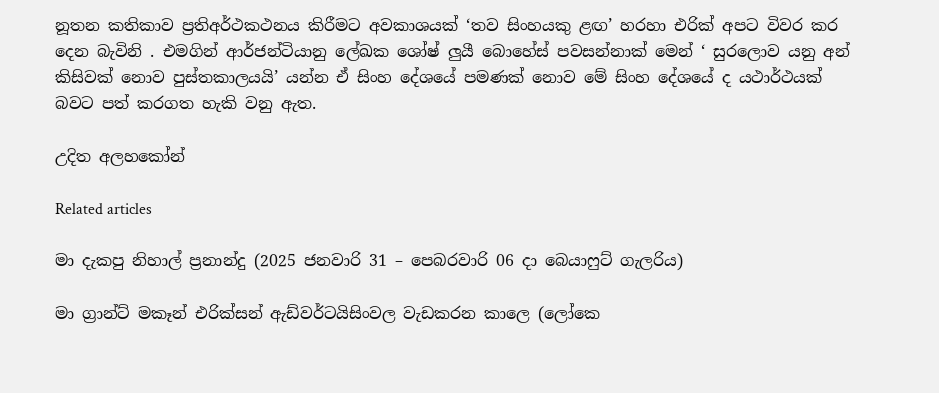නූතන කතිකාව ප්‍රතිඅර්ථකථනය කිරීමට අවකාශයක් ‘තව සිංහයකු ළඟ’ හරහා එරික් අපට විවර කර දෙන බැවිනි . එමගින් ආර්ජන්ටියානු ලේඛක ශෝෂ් ලුයී බොහේස් පවසන්නාක් මෙන් ‘ සුරලොව යනු අන් කිසිවක් නොව පුස්තකාලයයි’ යන්න ඒ සිංහ දේශයේ පමණක් නොව මේ සිංහ දේශයේ ද යථාර්ථයක් බවට පත් කරගත හැකි වනු ඇත.

උදිත අලහකෝන්

Related articles

මා දැකපු නිහාල් ප්‍රනාන්දු (2025 ජනවාරි 31 – පෙබරවාරි 06 දා බෙයාෆුට් ගැලරිය)

මා ග්‍රාන්ට් මකෑන් එරික්සන් ඇඩ්වර්ටයිසිංවල වැඩකරන කාලෙ (ලෝකෙ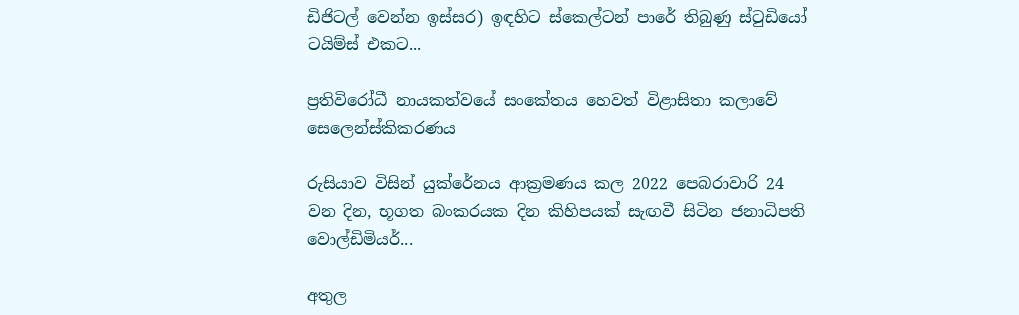ඩිජිටල් වෙන්න ඉස්සර) ඉඳහිට ස්කෙල්ටන් පාරේ තිබුණු ස්ටුඩියෝ ටයිම්ස් එකට...

ප්‍රතිවිරෝධී නායකත්වයේ සංකේතය හෙවත් විළාසිතා කලාවේ සෙලෙන්ස්කිකරණය

රුසියාව විසින් යුක්රේනය ආක්‍රමණය කල 2022 පෙබරාවාරි 24 වන දින, භූගත බංකරයක දින කිහිපයක් සැඟවී සිටින ජනාධිපති වොල්ඩිමියර්...

අතුල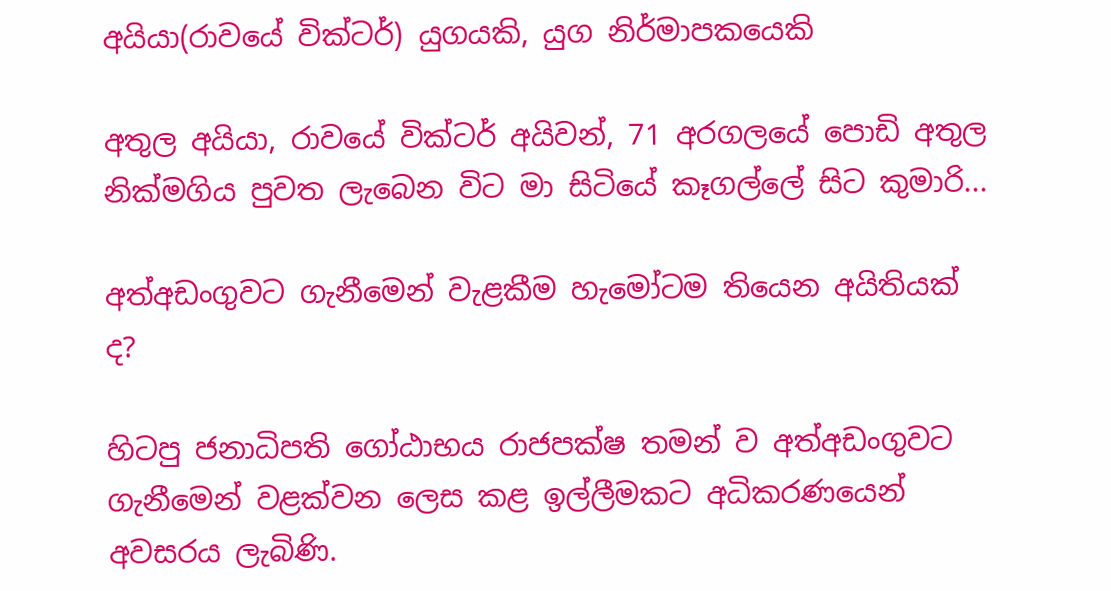අයියා(රාවයේ වික්ටර්) යුගයකි, යුග නිර්මාපකයෙකි

අතුල අයියා, රාවයේ වික්ටර් අයිවන්, 71 අරගලයේ පොඩි අතුල නික්මගිය පුවත ලැබෙන විට මා සිටියේ කෑගල්ලේ සිට කුමාරි...

අත්අඩංගුවට ගැනීමෙන් වැළකීම හැමෝටම තියෙන අයිතියක් ද?

හිටපු ජනාධිපති ගෝඨාභය රාජපක්ෂ තමන් ව අත්අඩංගුවට ගැනීමෙන් වළක්වන ලෙස කළ ඉල්ලීමකට අධිකරණයෙන් අවසරය ලැබිණි.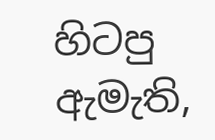හිටපු ඇමැති,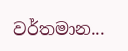වර්තමාන...